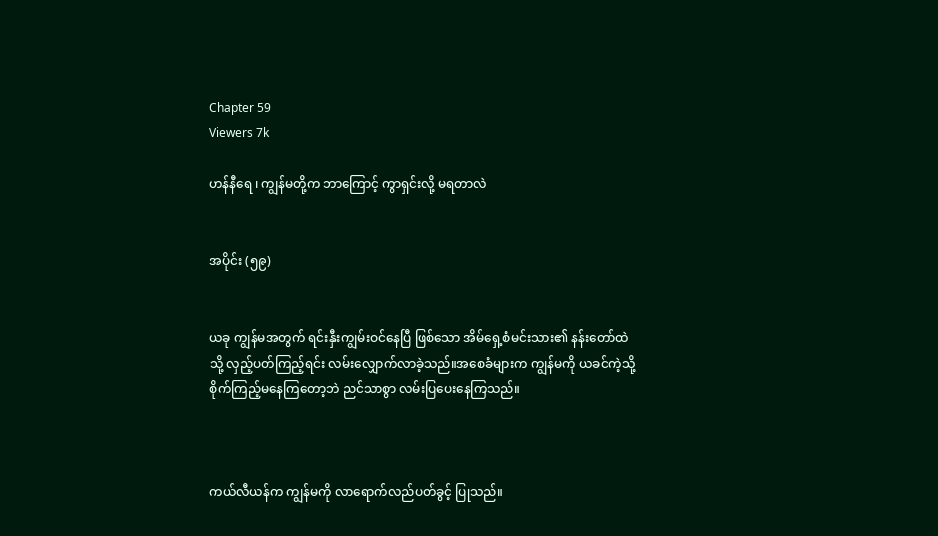Chapter 59
Viewers 7k

ဟန်နီရေ ၊ ကျွန်မတို့က ဘာကြောင့် ကွာရှင်းလို့ မရတာလဲ


အပိုင်း (၅၉)


ယခု ကျွန်မအတွက် ရင်းနှီးကျွမ်းဝင်နေပြီ ဖြစ်သော အိမ်ရှေ့စံမင်းသား၏ နန်းတော်ထဲသို့ လှည့်ပတ်ကြည့်ရင်း လမ်းလျှောက်လာခဲ့သည်။အစေခံများက ကျွန်မကို ယခင်ကဲ့သို့ စိုက်ကြည့်မနေကြတော့ဘဲ ညင်သာစွာ လမ်းပြပေးနေကြသည်။



ကယ်လီယန်က ကျွန်မကို လာရောက်လည်ပတ်ခွင့် ပြုသည်။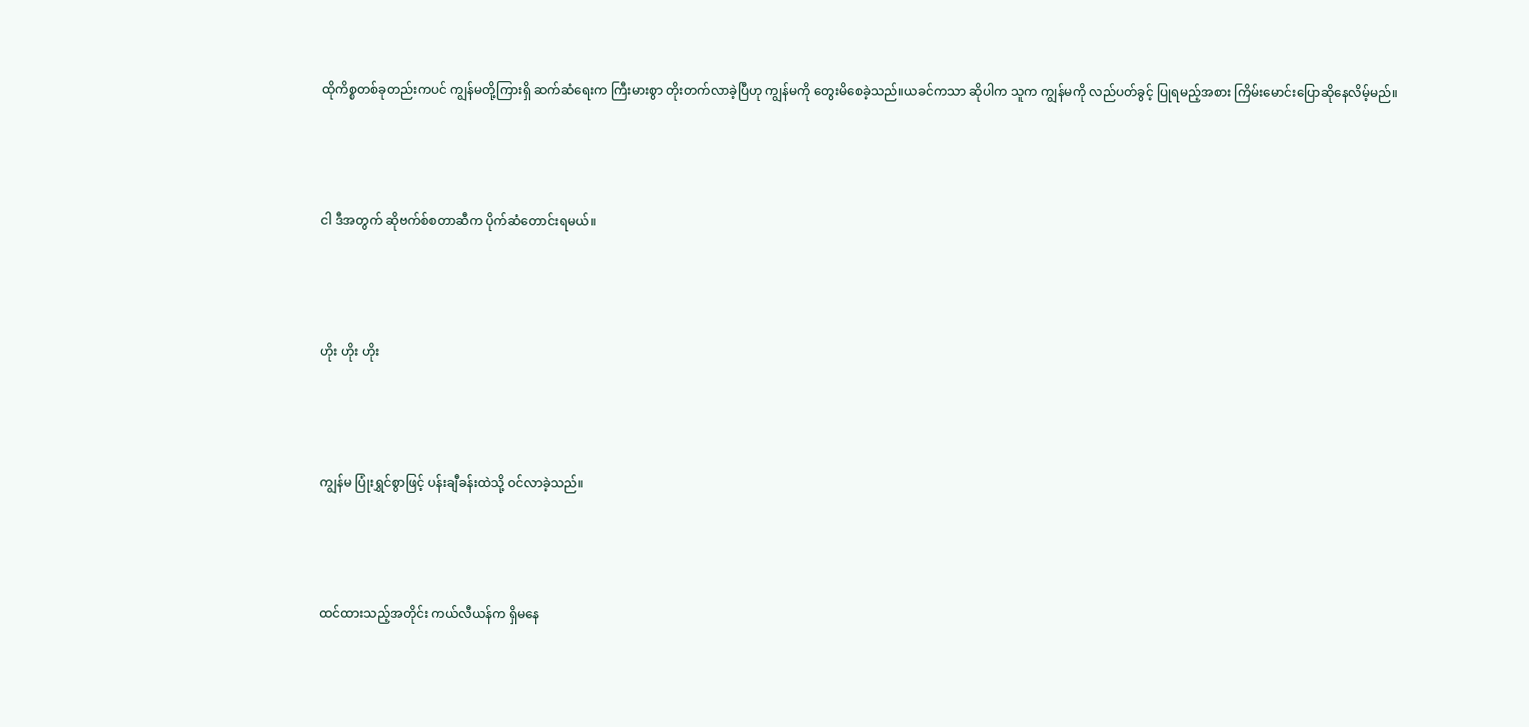ထိုကိစ္စတစ်ခုတည်းကပင် ကျွန်မတို့ကြားရှိ ဆက်ဆံရေးက ကြီးမားစွာ တိုးတက်လာခဲ့ပြီဟု ကျွန်မကို တွေးမိစေခဲ့သည်။ယခင်ကသာ ဆိုပါက သူက ကျွန်မကို လည်ပတ်ခွင့် ပြုရမည့်အစား ကြိမ်းမောင်းပြောဆိုနေလိမ့်မည်။



ငါ ဒီအတွက် ဆိုဗက်စ်စတာဆီက ပိုက်ဆံတောင်းရမယ်။



ဟိုး ဟိုး ဟိုး



ကျွန်မ ပြုံးရွှင်စွာဖြင့် ပန်းချီခန်းထဲသို့ ဝင်လာခဲ့သည်။



ထင်ထားသည့်အတိုင်း ကယ်လီယန်က ရှိမနေ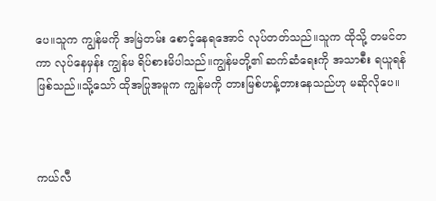ပေ။သူက ကျွန်မကို အမြဲတမ်း စောင့်နေရအောင် လုပ်တတ်သည်။သူက ထိုသို့ တမင်တကာ လုပ်နေမှန်း ကျွန်မ ရိပ်စားမိပါသည်။ကျွန်မတို့၏ ဆက်ဆံရေးကို အသာစီး ရယူရန်ဖြစ်သည်။သို့သော် ထိုအပြုအမူက ကျွန်မကို တားမြစ်ဟန့်တားနေသည်ဟု မဆိုလိုပေ။



ကယ်လီ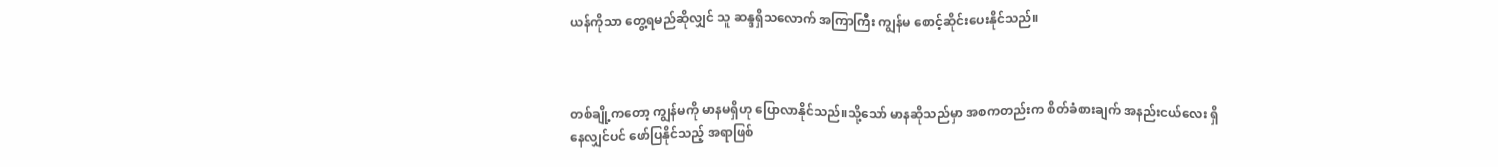ယန်ကိုသာ တွေ့ရမည်ဆိုလျှင် သူ ဆန္ဒရှိသလောက် အကြာကြီး ကျွန်မ စောင့်ဆိုင်းပေးနိုင်သည်။



တစ်ချို့ကတော့ ကျွန်မကို မာနမရှိဟု ပြောလာနိုင်သည်။သို့သော် မာနဆိုသည်မှာ အစကတည်းက စိတ်ခံစားချက် အနည်းငယ်လေး ရှိနေလျှင်ပင် ဖော်ပြနိုင်သည့် အရာဖြစ်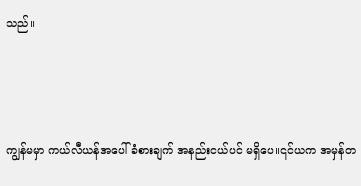သည်။



ကျွန်မမှာ ကယ်လီယန်အပေါ် ခံစားချက် အနည်းငယ်ပင် မရှိပေ။၎င်ယက အမှန်တ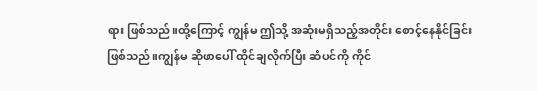ရား ဖြစ်သည်။ထို့ကြောင့် ကျွန်မ ဤသို့ အဆုံးမရှိသည့်အတိုင်း စောင့်နေနိုင်ခြင်း ဖြစ်သည်။ကျွန်မ ဆိုဖာပေါ် ထိုင်ချလိုက်ပြီး ဆံပင်ကို ကိုင်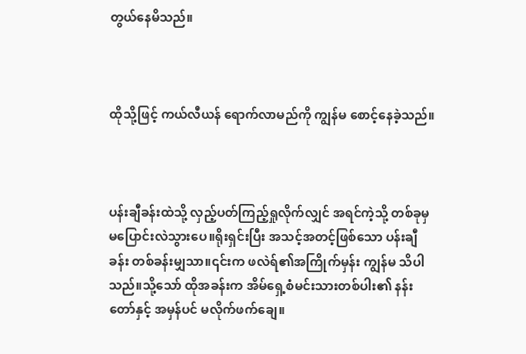တွယ်နေမိသည်။



ထိုသို့ဖြင့် ကယ်လီယန် ရောက်လာမည်ကို ကျွန်မ စောင့်နေခဲ့သည်။



ပန်းချီခန်းထဲသို့ လှည့်ပတ်ကြည့်ရှုလိုက်လျှင် အရင်ကဲ့သို့ တစ်ခုမှ မပြောင်းလဲသွားပေ။ရိုးရှင်းပြီး အသင့်အတင့်ဖြစ်သော ပန်းချီခန်း တစ်ခန်းမျှသာ။၎င်းက ဖလဲရ်၏အကြိုက်မှန်း ကျွန်မ သိပါသည်။သို့သော် ထိုအခန်းက အိမ်ရှေ့စံမင်းသားတစ်ပါး၏ နန်းတော်နှင့် အမှန်ပင် မလိုက်ဖက်ချေ။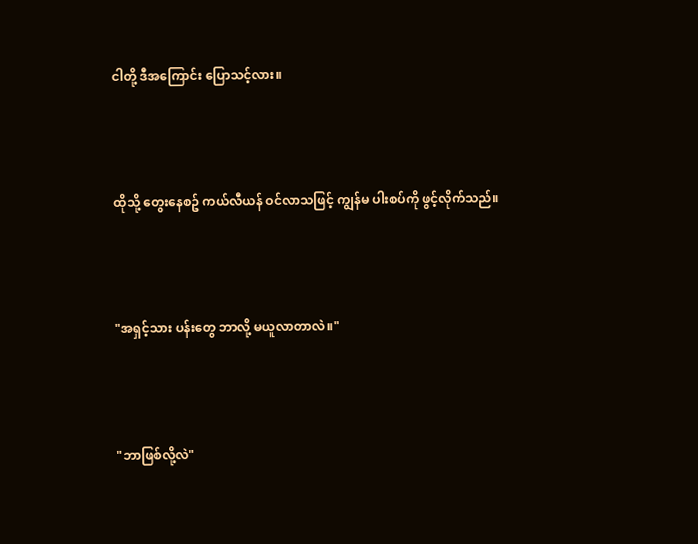ငါတို့ ဒီအကြောင်း ပြောသင့်လား။



ထိုသို့ တွေးနေစဥ် ကယ်လီယန် ဝင်လာသဖြင့် ကျွန်မ ပါးစပ်ကို ဖွင့်လိုက်သည်။



"အရှင့်သား ပန်းတွေ ဘာလို့ မယူလာတာလဲ။"



"ဘာဖြစ်လို့လဲ"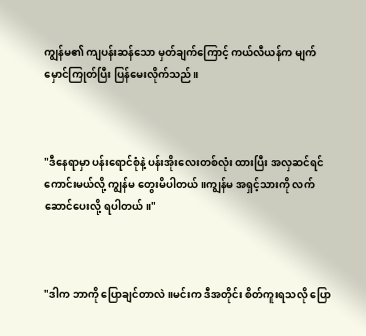ကျွန်မ၏ ကျပန်းဆန်သော မှတ်ချက်ကြောင့် ကယ်လီယန်က မျက်
မှောင်ကြုတ်ပြီး ပြန်မေးလိုက်သည်။



"ဒီနေရာမှာ ပန်းရောင်စုံနဲ့ ပန်းအိုးလေးတစ်လုံး ထားပြီး အလှဆင်ရင် ကောင်းမယ်လို့ ကျွန်မ တွေးမိပါတယ်။ကျွန်မ အရှင့်သားကို လက်ဆောင်ပေးလို့ ရပါတယ်။"



"ဒါက ဘာကို ပြောချင်တာလဲ။မင်းက ဒီအတိုင်း စိတ်ကူးရသလို ပြော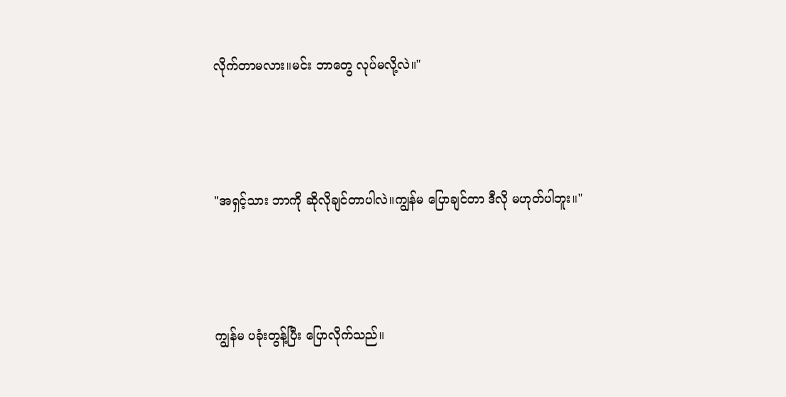လိုက်တာမလား။မင်း ဘာတွေ လုပ်မလို့လဲ။"



"အရှင့်သား ဘာကို ဆိုလိုချင်တာပါလဲ။ကျွန်မ ပြောချင်တာ ဒီလို မဟုတ်ပါဘူး။"



ကျွန်မ ပခုံးတွန့်ပြီး ပြောလိုက်သည်။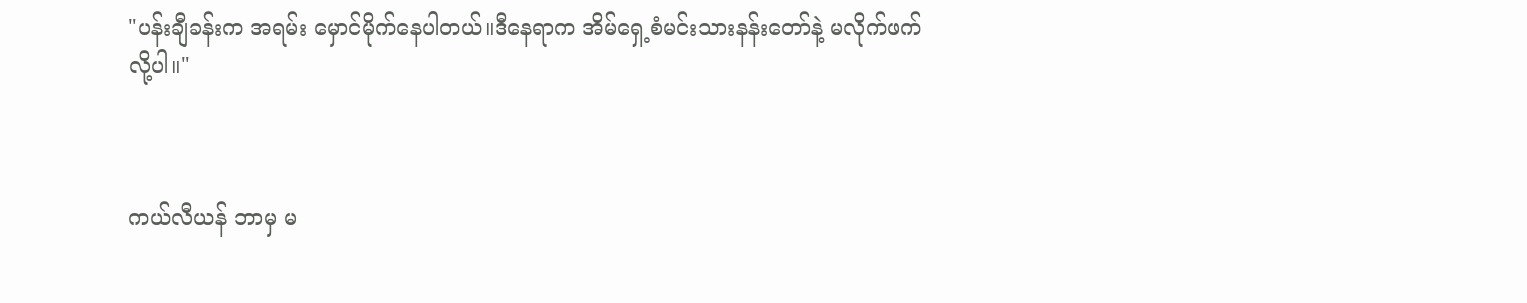"ပန်းချီခန်းက အရမ်း မှောင်မိုက်နေပါတယ်။ဒီနေရာက အိမ်ရှေ့စံမင်းသားနန်းတော်နဲ့ မလိုက်ဖက်လို့ပါ။"



ကယ်လီယန် ဘာမှ မ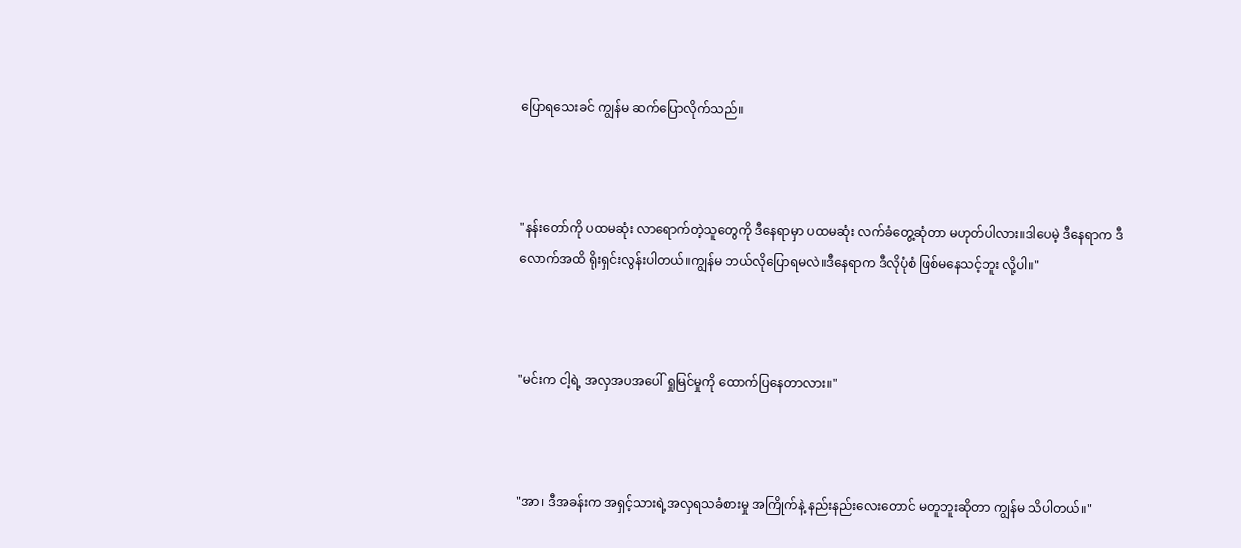ပြောရသေးခင် ကျွန်မ ဆက်ပြောလိုက်သည်။



"နန်းတော်ကို ပထမဆုံး လာရောက်တဲ့သူတွေကို ဒီနေရာမှာ ပထမဆုံး လက်ခံတွေ့ဆုံတာ မဟုတ်ပါလား။ဒါပေမဲ့ ဒီနေရာက ဒီလောက်အထိ ရိုးရှင်းလွန်းပါတယ်။ကျွန်မ ဘယ်လိုပြောရမလဲ။ဒီနေရာက ဒီလိုပုံစံ ဖြစ်မနေသင့်ဘူး လို့ပါ။"



"မင်းက ငါ့ရဲ့ အလှအပအပေါ် ရှုမြင်မှုကို ထောက်ပြနေတာလား။"



"အာ၊ ဒီအခန်းက အရှင့်သားရဲ့အလှရသခံစားမှု အကြိုက်နဲ့ နည်းနည်းလေးတောင် မတူဘူးဆိုတာ ကျွန်မ သိပါတယ်။"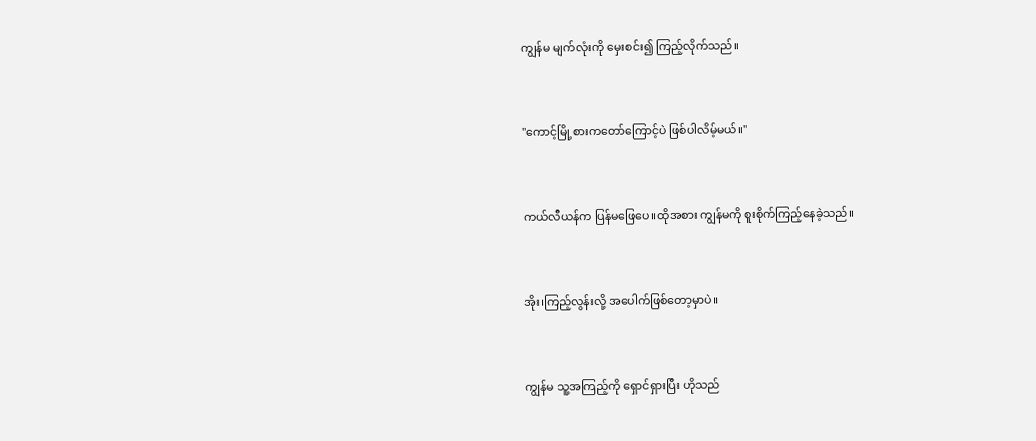ကျွန်မ မျက်လုံးကို မှေးစင်း၍ ကြည့်လိုက်သည်။



"ကောင့်မြို့စားကတော်ကြောင့်ပဲ ဖြစ်ပါလိမ့်မယ်။"



ကယ်လီယန်က ပြန်မဖြေပေ။ထိုအစား ကျွန်မကို စူးစိုက်ကြည့်နေခဲ့သည်။



အိုး၊ကြည့်လွန်းလို့ အပေါက်ဖြစ်တော့မှာပဲ။



ကျွန်မ သူ့အကြည့်ကို ရှောင်ရှားပြီး ဟိုသည်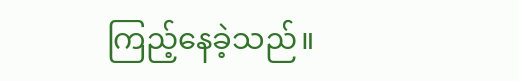ကြည့်နေခဲ့သည်။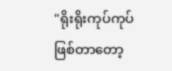"ရိုးရိုးကုပ်ကုပ် ဖြစ်တာတော့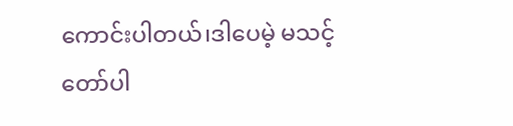ကောင်းပါတယ်၊ဒါပေမဲ့ မသင့်တော်ပါ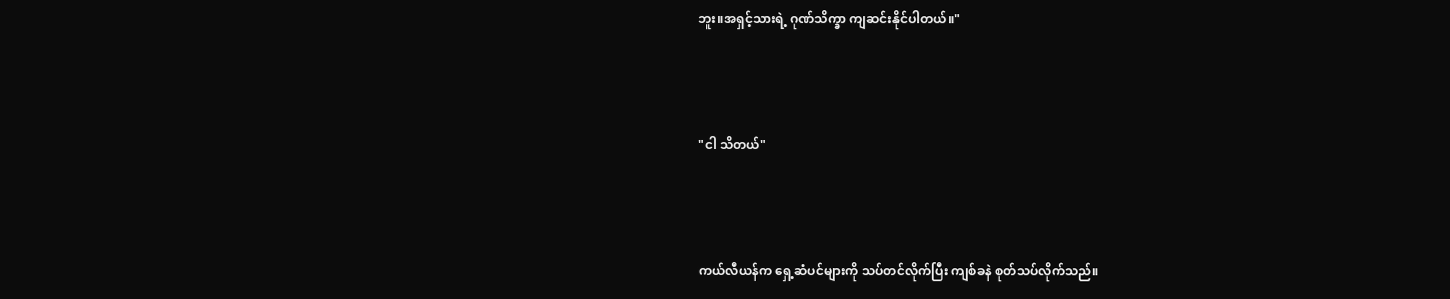ဘူး။အရှင့်သားရဲ့ ဂုဏ်သိက္ခာ ကျဆင်းနိုင်ပါတယ်။"



"ငါ သိတယ်"



ကယ်လီယန်က ရှေ့ဆံပင်များကို သပ်တင်လိုက်ပြီး ကျစ်ခနဲ စုတ်သပ်လိုက်သည်။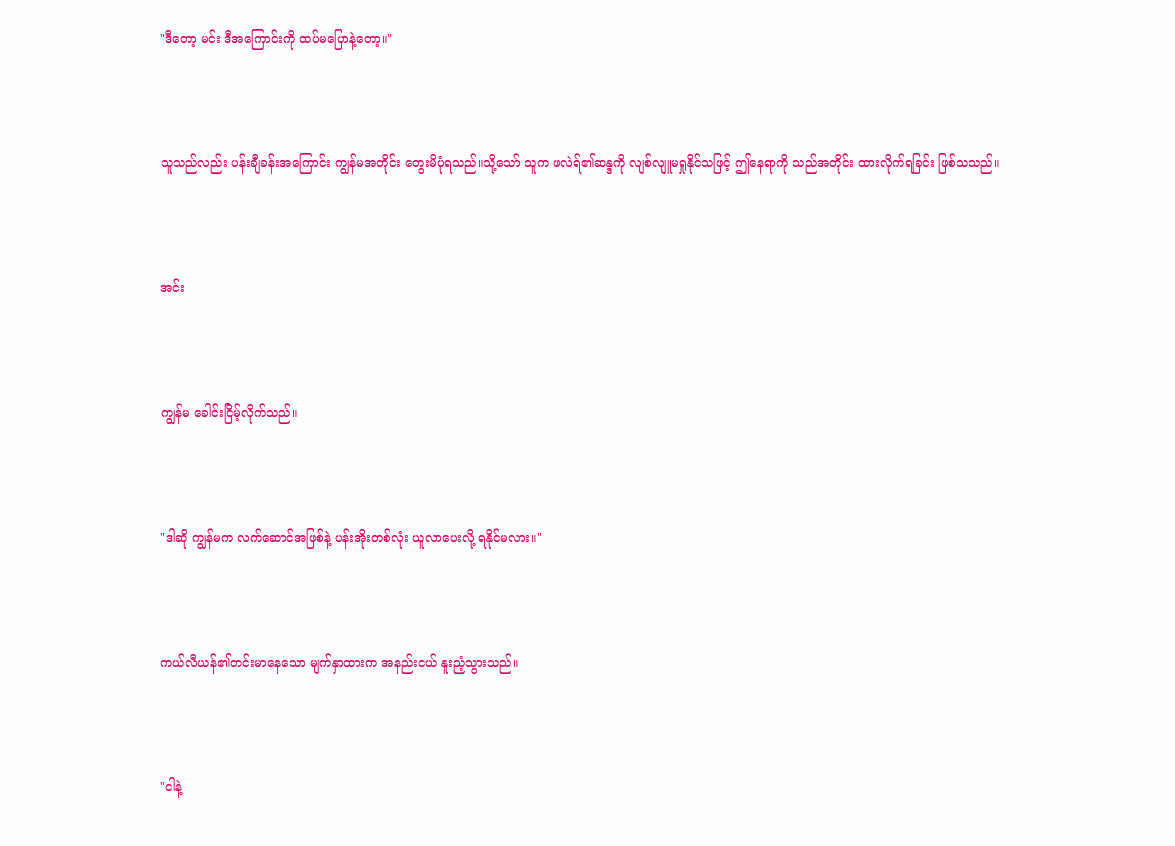"ဒီတော့ မင်း ဒီအကြောင်းကို ထပ်မပြောနဲ့တော့။"



သူသည်လည်း ပန်းချီခန်းအကြောင်း ကျွန်မအတိုင်း တွေးမိပုံရသည်။သို့သော် သူက ဖလဲရ်၏ဆန္ဒကို လျစ်လျူမရှုနိုင်သဖြင့် ဤနေရာကို သည်အတိုင်း ထားလိုက်ရခြင်း ဖြစ်သသည်။



အင်း



ကျွန်မ ခေါင်းငြိမ့်လိုက်သည်။



"ဒါဆို ကျွန်မက လက်ဆောင်အဖြစ်နဲ့ ပန်းအိုးတစ်လုံး ယူလာပေးလို့ ရနိုင်မလား။"



ကယ်လီယန်၏တင်းမာနေသော မျက်နှာထားက အနည်းငယ် နူးညံ့သွားသည်။



"ငါနဲ့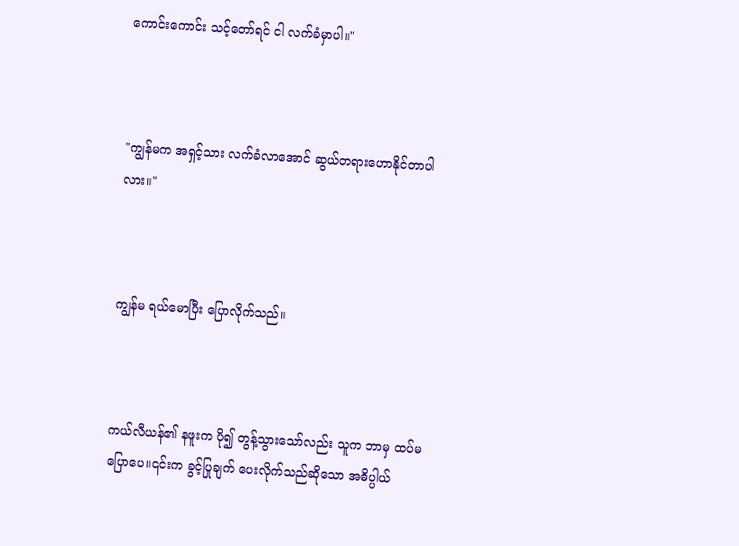ကောင်းကောင်း သင့်တော်ရင် ငါ လက်ခံမှာပါ။"



"ကျွန်မက အရှင့်သား လက်ခံလာအောင် ဆွယ်တရားဟောနိုင်တာပါလား။"



ကျွန်မ ရယ်မောပြီး ပြောလိုက်သည်။



ကယ်လီယန်၏ နဖူးက ပို၍ တွန့်သွားသော်လည်း သူက ဘာမှ ထပ်မပြောပေ။၎င်းက ခွင့်ပြုချက် ပေးလိုက်သည်ဆိုသော အဓိပ္ပါယ်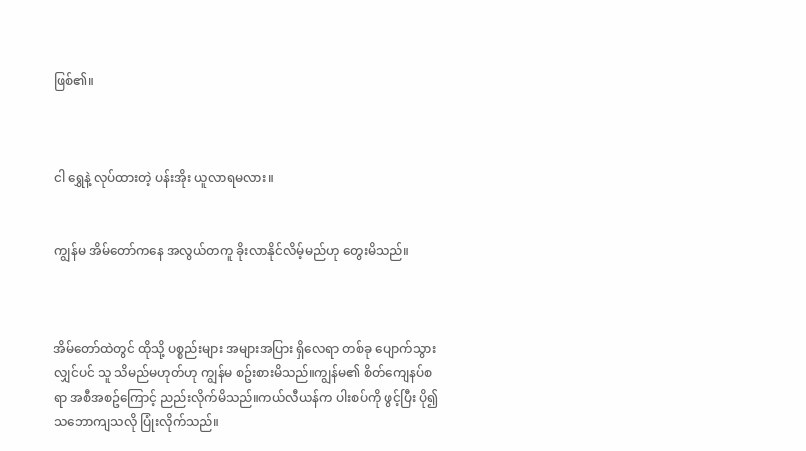ဖြစ်၏။



ငါ ရွှေနဲ့ လုပ်ထားတဲ့ ပန်းအိုး ယူလာရမလား။


ကျွန်မ အိမ်တော်ကနေ အလွယ်တကူ ခိုးလာနိုင်လိမ့်မည်ဟု တွေးမိသည်။



အိမ်တော်ထဲတွင် ထိုသို့ ပစ္စည်းများ အများအပြား ရှိလေရာ တစ်ခု ပျောက်သွားလျှင်ပင် သူ သိမည်မဟုတ်ဟု ကျွန်မ စဥ်းစားမိသည်။ကျွန်မ၏ စိတ်ကျေနပ်စရာ အစီအစဥ်ကြောင့် ညည်းလိုက်မိသည်။ကယ်လီယန်က ပါးစပ်ကို ဖွင့်ပြီး ပို၍ သဘောကျသလို ပြုံးလိုက်သည်။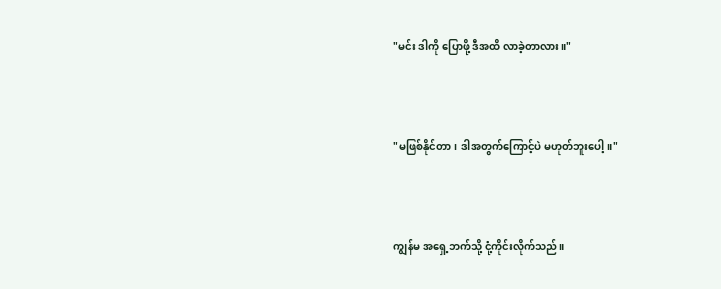"မင်း ဒါကို ပြောဖို့ ဒီအထိ လာခဲ့တာလား။"



"မဖြစ်နိုင်တာ၊ ဒါအတွက်ကြောင့်ပဲ မဟုတ်ဘူးပေါ့။"



ကျွန်မ အရှေ့ဘက်သို့ ငုံ့ကိုင်းလိုက်သည်။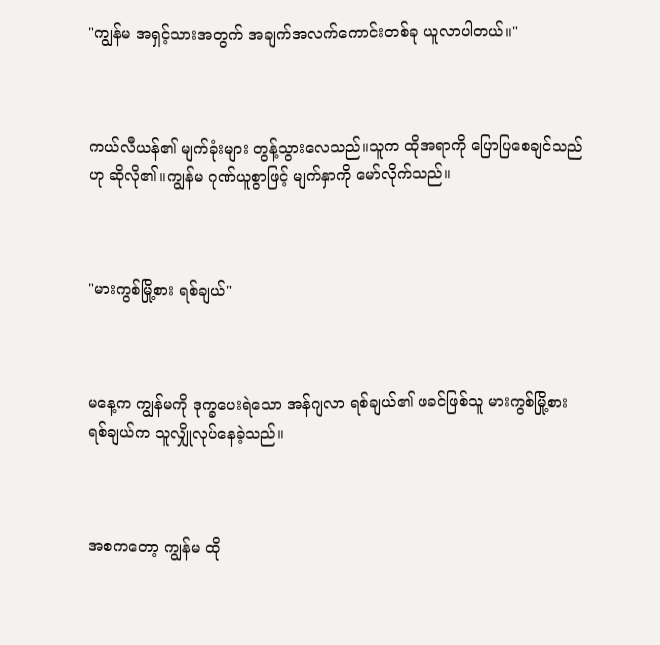"ကျွန်မ အရှင့်သားအတွက် အချက်အလက်ကောင်းတစ်ခု ယူလာပါတယ်။"



ကယ်လီယန်၏ မျက်ခုံးများ တွန့်သွားလေသည်။သူက ထိုအရာကို ပြောပြစေချင်သည်ဟု ဆိုလို၏။ကျွန်မ ဂုဏ်ယူစွာဖြင့် မျက်နှာကို မော်လိုက်သည်။



"မားကွစ်မြို့စား ရစ်ချယ်"



မနေ့က ကျွန်မကို ဒုက္ခပေးရဲသော အန်ဂျလာ ရစ်ချယ်၏ ဖခင်ဖြစ်သူ မားကွစ်မြို့စား ရစ်ချယ်က သူလျှိုလုပ်နေခဲ့သည်။



အစကတော့ ကျွန်မ ထို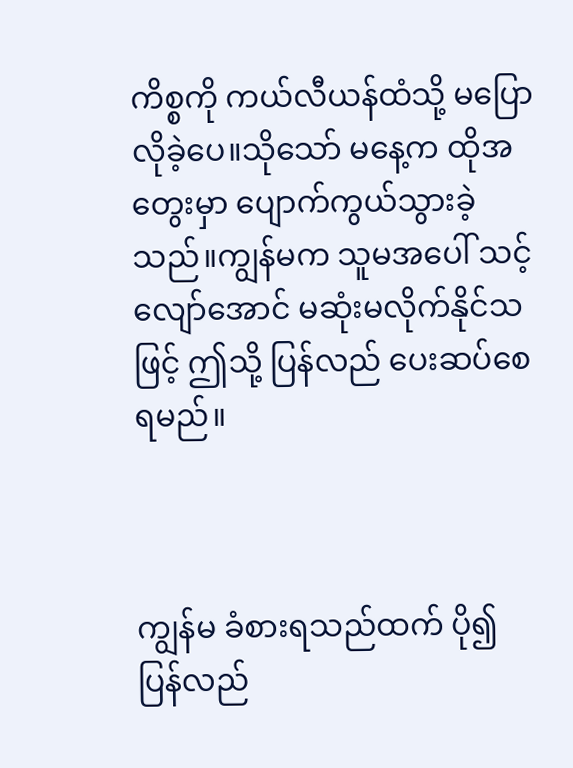ကိစ္စကို ကယ်လီယန်ထံသို့ မပြောလိုခဲ့ပေ။သိုသော် မနေ့က ထိုအတွေးမှာ ပျောက်ကွယ်သွားခဲ့သည်။ကျွန်မက သူမအပေါ် သင့်လျော်အောင် မဆုံးမလိုက်နိုင်သဖြင့် ဤသို့ ပြန်လည် ပေးဆပ်စေရမည်။



ကျွန်မ ခံစားရသည်ထက် ပို၍ ပြန်လည်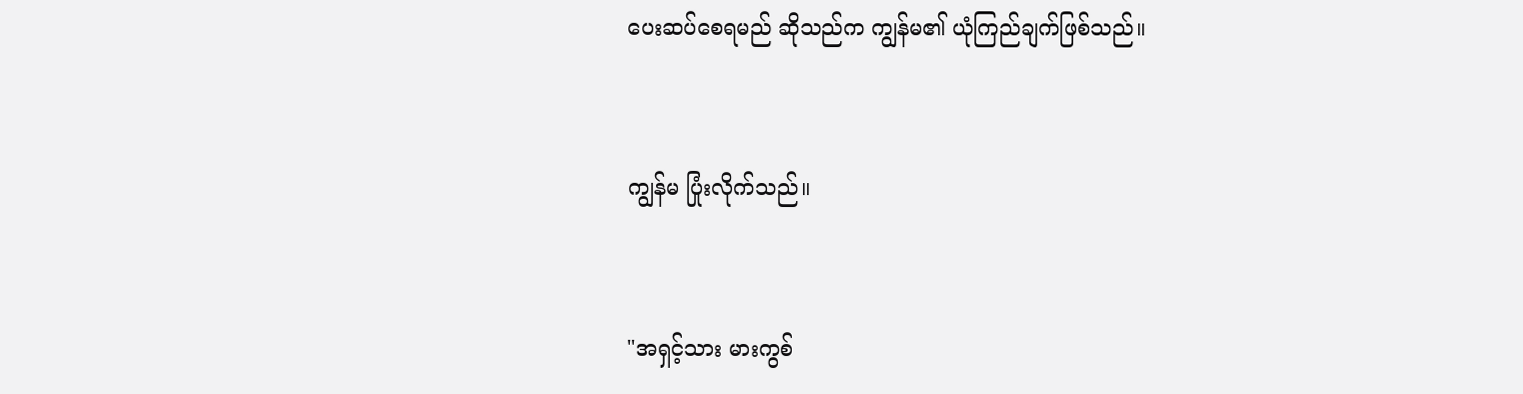ပေးဆပ်စေရမည် ဆိုသည်က ကျွန်မ၏ ယုံကြည်ချက်ဖြစ်သည်။



ကျွန်မ ပြုံးလိုက်သည်။



"အရှင့်သား မားကွစ်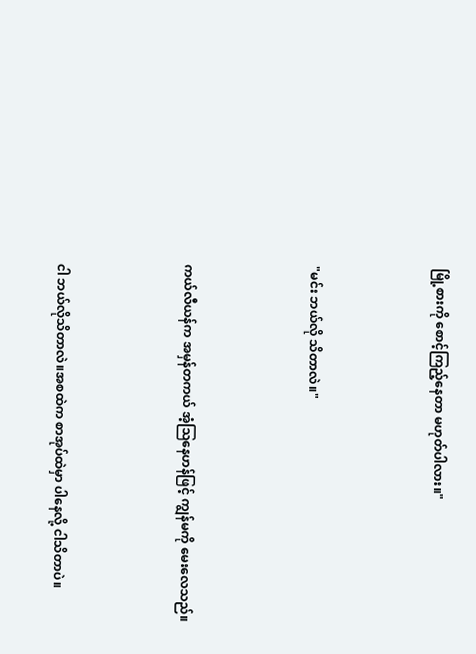မြို့စားကို စောင့်ကြည့်နေတာ မဟုတ်ပါလား။"



"မင်း ဘယ်လို သိတာလဲ။"



ကယ်လီယန်က အမှန်တကယ် အံ့ဩနေဟန်ဖြင့် ကျွန်မကို မေးလေသည်။



ငါ ဘယ်လိုသိတာလဲ။အစထဲက စာအုပ်ထဲမှာ ပါနေလို့ ငါသိတာပဲ။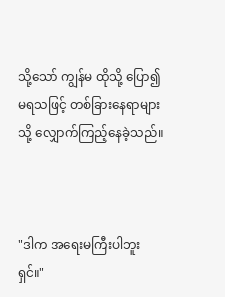သို့သော် ကျွန်မ ထိုသို့ ပြော၍ မရသဖြင့် တစ်ခြားနေရာများသို့ လျှောက်ကြည့်နေခဲ့သည်။



"ဒါက အရေးမကြီးပါဘူးရှင်။"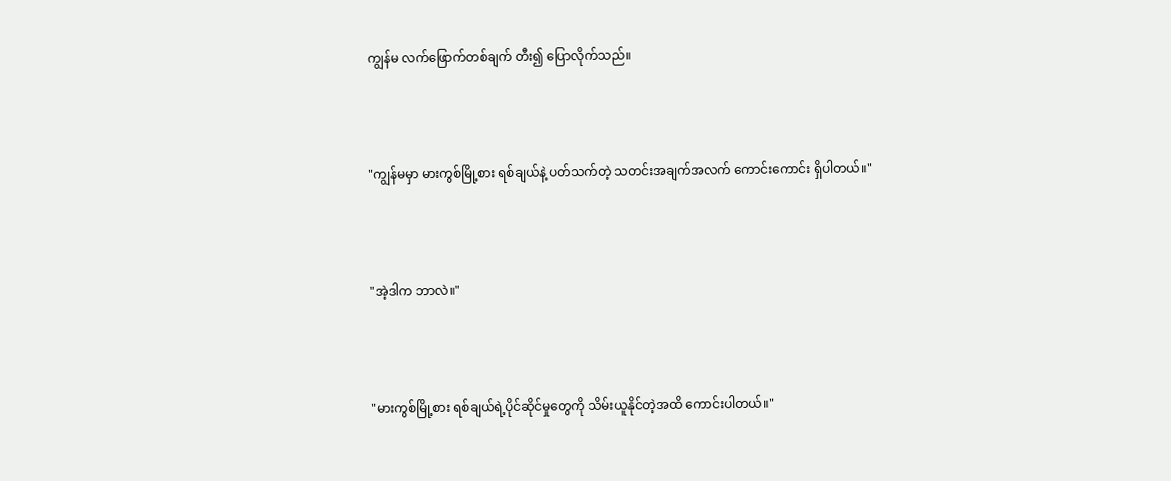ကျွန်မ လက်ဖြောက်တစ်ချက် တီး၍ ပြောလိုက်သည်။



"ကျွန်မမှာ မားကွစ်မြို့စား ရစ်ချယ်နဲ့ ပတ်သက်တဲ့ သတင်းအချက်အလက် ကောင်းကောင်း ရှိပါတယ်။"



"အဲ့ဒါက ဘာလဲ။"



"မားကွစ်မြို့စား ရစ်ချယ်ရဲ့ပိုင်ဆိုင်မှုတွေကို သိမ်းယူနိုင်တဲ့အထိ ကောင်းပါတယ်။"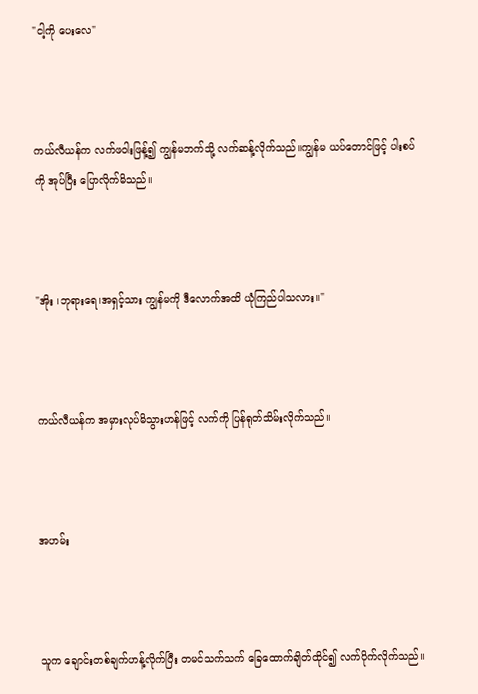"ငါ့ကို ပေးလေ"



ကယ်လီယန်က လက်ဖဝါးဖြန့်၍ ကျွန်မဘက်သို့ လက်ဆန့်လိုက်သည်။ကျွန်မ ယပ်တောင်ဖြင့် ပါးစပ်ကို အုပ်ပြီး ပြောလိုက်မိသည်။



"အိုး ၊ဘုရားရေ၊အရှင့်သား ကျွန်မကို ဒီလောက်အထိ ယုံကြည်ပါသလား။"



ကယ်လီယန်က အမှားလုပ်မိသွားဟန်ဖြင့် လက်ကို ပြန်ရုတ်သိမ်းလိုက်သည်။



အဟမ်း



သူက ချောင်းတစ်ချက်ဟန့်လိုက်ပြီး တမင်သက်သက် ခြေထောက်ချိတ်ထိုင်၍ လက်ပိုက်လိုက်သည်။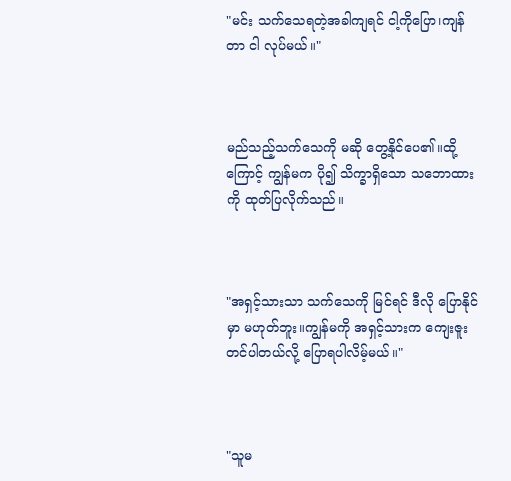"မင်း သက်သေရတဲ့အခါကျရင် ငါ့ကိုပြော၊ကျန်တာ ငါ လုပ်မယ်။"



မည်သည့်သက်သေကို မဆို တွေ့နိုင်ပေ၏။ထို့ကြောင့် ကျွန်မက ပို၍ သိက္ခာရှိသော သဘောထားကို ထုတ်ပြလိုက်သည်။



"အရှင့်သားသာ သက်သေကို မြင်ရင် ဒီလို ပြောနိုင်မှာ မဟုတ်ဘူး။ကျွန်မကို အရှင့်သားက ကျေးဇူးတင်ပါတယ်လို့ ပြောရပါလိမ့်မယ်။"



"သူမ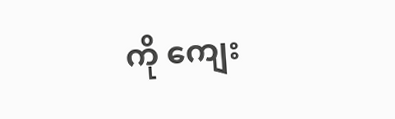ကို ကျေး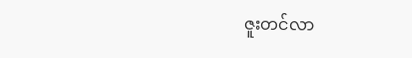ဇူးတင်လာ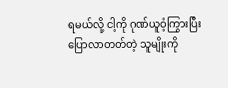ရမယ်လို့ ငါ့ကို ဂုဏ်ယူဝံ့ကြွားပြီး ပြောလာတတ်တဲ့ သူမျိုးကို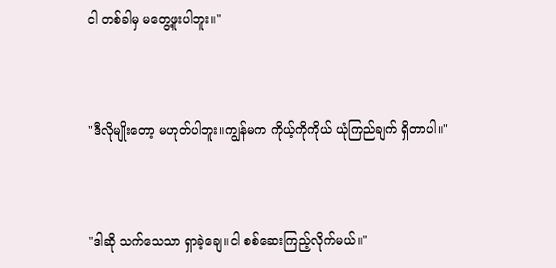ငါ တစ်ခါမှ မတွေ့ဖူးပါဘူး။"



"ဒီလိုမျိုးတော့ မဟုတ်ပါဘူး။ကျွန်မက ကိုယ့်ကိုကိုယ် ယုံကြည်ချက် ရှိတာပါ။"



"ဒါဆို သက်သေသာ ရှာခဲ့ချေ။ငါ စစ်ဆေးကြည့်လိုက်မယ်။"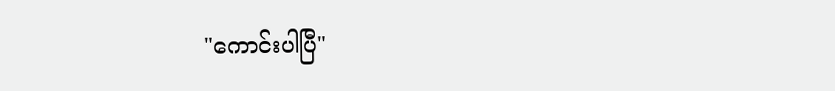"ကောင်းပါပြီ"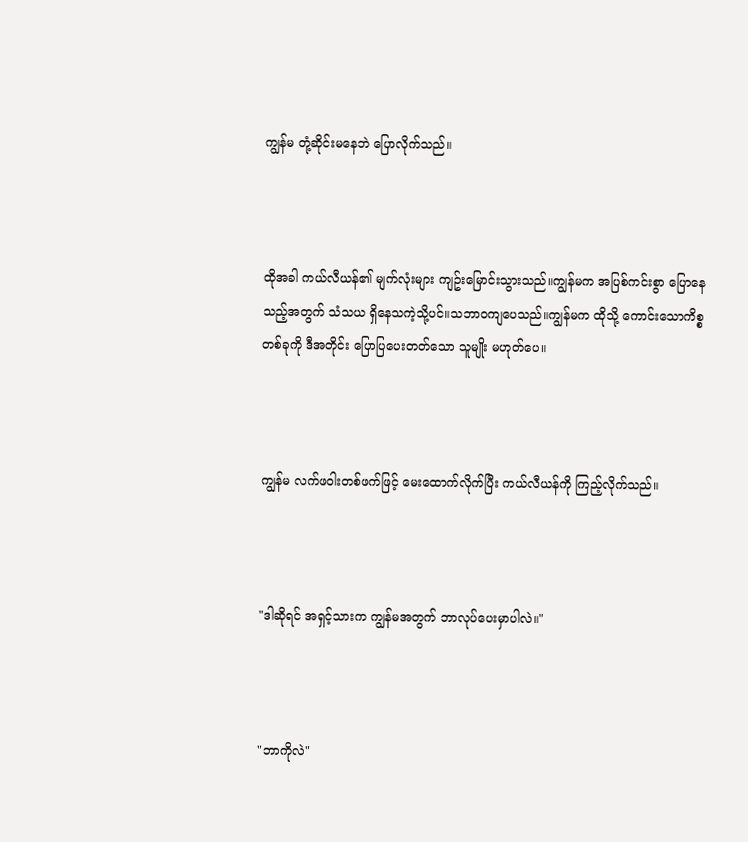ကျွန်မ တုံ့ဆိုင်းမနေဘဲ ပြောလိုက်သည်။



ထိုအခါ ကယ်လီယန်၏ မျက်လုံးများ ကျဥ်းမြောင်းသွားသည်။ကျွန်မက အပြစ်ကင်းစွာ ပြောနေသည့်အတွက် သံသယ ရှိနေသကဲ့သို့ပင်။သဘာဝကျပေသည်။ကျွန်မက ထိုသို့ ကောင်းသောကိစ္စတစ်ခုကို ဒီအတိုင်း ပြောပြပေးတတ်သော သူမျိုး မဟုတ်ပေ။



ကျွန်မ လက်ဖဝါးတစ်ဖက်ဖြင့် မေးထောက်လိုက်ပြီး ကယ်လီယန်ကို ကြည့်လိုက်သည်။



"ဒါဆိုရင် အရှင့်သားက ကျွန်မအတွက် ဘာလုပ်ပေးမှာပါလဲ။"



"ဘာကိုလဲ"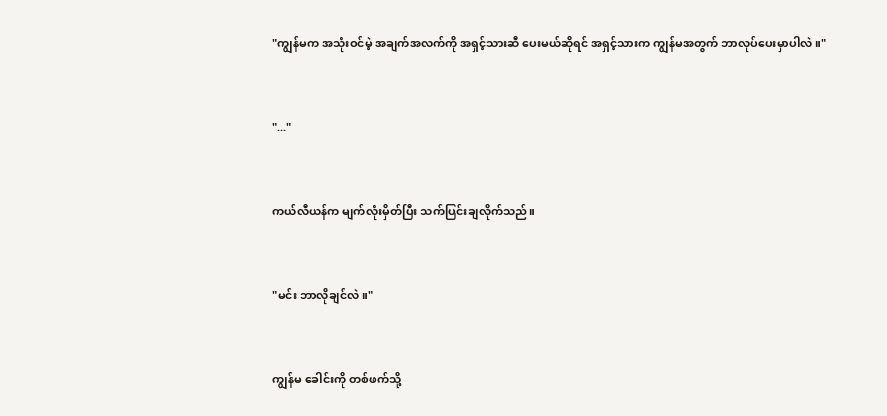"ကျွန်မက အသုံးဝင်မဲ့ အချက်အလက်ကို အရှင့်သားဆီ ပေးမယ်ဆိုရင် အရှင့်သားက ကျွန်မအတွက် ဘာလုပ်ပေးမှာပါလဲ။"



"..."



ကယ်လီယန်က မျက်လုံးမှိတ်ပြီး သက်ပြင်းချလိုက်သည်။



"မင်း ဘာလိုချင်လဲ။"



ကျွန်မ ခေါင်းကို တစ်ဖက်သို့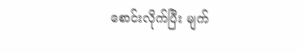စောင်းလိုက်ပြီး မျက်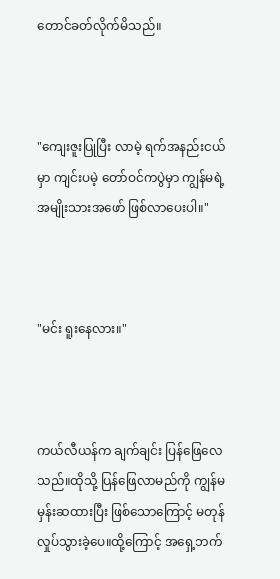တောင်ခတ်လိုက်မိသည်။



"ကျေးဇူးပြုပြီး လာမဲ့ ရက်အနည်းငယ်မှာ ကျင်းပမဲ့ တော်ဝင်ကပွဲမှာ ကျွန်မရဲ့အမျိုးသားအဖော် ဖြစ်လာပေးပါ။"



"မင်း ရူးနေလား။"



ကယ်လီယန်က ချက်ချင်း ပြန်ဖြေလေသည်။ထိုသို့ ပြန်ဖြေလာမည်ကို ကျွန်မ မှန်းဆထားပြီး ဖြစ်သောကြောင့် မတုန်လှုပ်သွားခဲ့ပေ။ထို့ကြောင့် အရှေ့ဘက်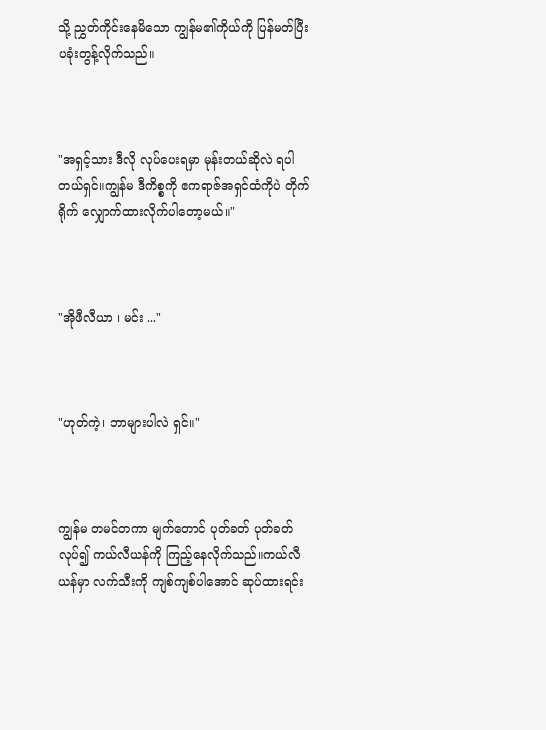သို့ ညွှတ်ကိုင်းနေမိသော ကျွန်မ၏ကိုယ်ကို ပြန်မတ်ပြီး ပခုံးတွန့်လိုက်သည်။



"အရှင့်သား ဒီလို လုပ်ပေးရမှာ မုန်းတယ်ဆိုလဲ ရပါတယ်ရှင်။ကျွန်မ ဒီကိစ္စကို ဧကရာဇ်အရှင်ထံကိုပဲ တိုက်ရိုက် လျှောက်ထားလိုက်ပါတော့မယ်။"



"အိုဖီလီယာ ၊ မင်း ..."



"ဟုတ်ကဲ့၊ ဘာများပါလဲ ရှင်။"



ကျွန်မ တမင်တကာ မျက်တောင် ပုတ်ခတ် ပုတ်ခတ်လုပ်၍ ကယ်လီယန်ကို ကြည့်နေလိုက်သည်။ကယ်လီယန်မှာ လက်သီးကို ကျစ်ကျစ်ပါအောင် ဆုပ်ထားရင်း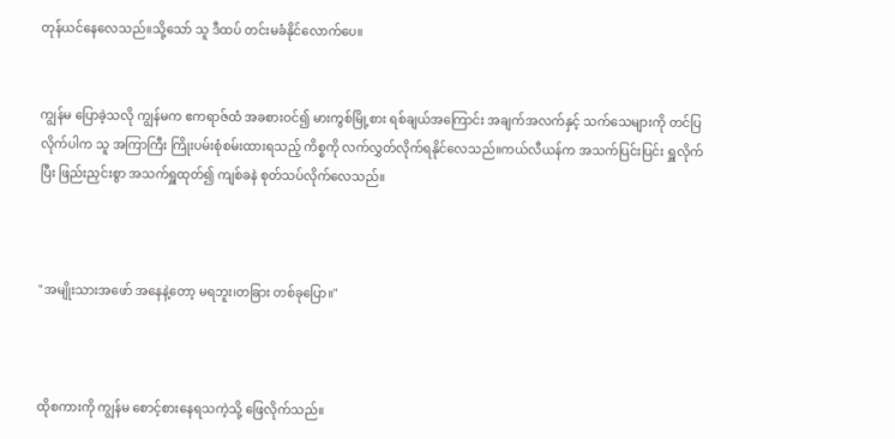တုန်ယင်နေလေသည်။သို့သော် သူ ဒီထပ် တင်းမခံနိုင်လောက်ပေ။


ကျွန်မ ပြောခဲ့သလို ကျွန်မက ဧကရာဇ်ထံ အခစားဝင်၍ မားကွစ်မြို့စား ရစ်ချယ်အကြောင်း အချက်အလက်နှင့် သက်သေများကို တင်ပြလိုက်ပါက သူ အကြာကြီး ကြိုးပမ်းစုံစမ်းထားရသည့် ကိစ္စကို လက်လွှတ်လိုက်ရနိုင်လေသည်။ကယ်လီယန်က အသက်ပြင်းပြင်း ရှူလိုက်ပြီး ဖြည်းညှင်းစွာ အသက်ရှူထုတ်၍ ကျစ်ခနဲ စုတ်သပ်လိုက်လေသည်။



"အမျိုးသားအဖော် အနေနဲ့တော့ မရဘူး၊တခြား တစ်ခုပြော။"



ထိုစကားကို ကျွန်မ စောင့်စားနေရသကဲ့သို့ ဖြေလိုက်သည်။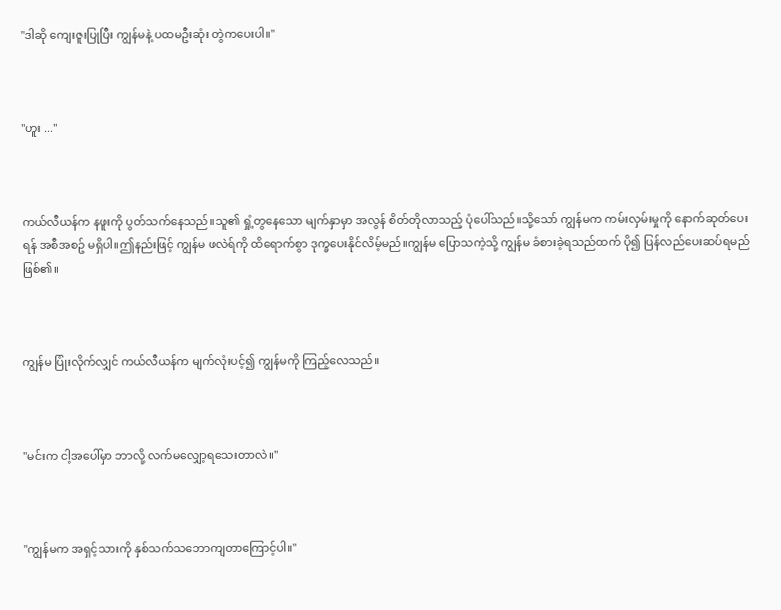"ဒါဆို ကျေးဇူးပြုပြီး ကျွန်မနဲ့ ပထမဦးဆုံး တွဲကပေးပါ။"



"ဟူး ..."



ကယ်လီယန်က နဖူးကို ပွတ်သက်နေသည်။သူ၏ ရှုံ့တွနေသော မျက်နှာမှာ အလွန် စိတ်တိုလာသည့် ပုံပေါ်သည်။သို့သော် ကျွန်မက ကမ်းလှမ်းမှုကို နောက်ဆုတ်ပေးရန် အစီအစဥ် မရှိပါ။ဤနည်းဖြင့် ကျွန်မ ဖလဲရ်ကို ထိရောက်စွာ ဒုက္ခပေးနိုင်လိမ့်မည်။ကျွန်မ ပြောသကဲ့သို့ ကျွန်မ ခံစားခဲ့ရသည်ထက် ပို၍ ပြန်လည်ပေးဆပ်ရမည် ဖြစ်၏။



ကျွန်မ ပြုံးလိုက်လျှင် ကယ်လီယန်က မျက်လုံးပင့်၍ ကျွန်မကို ကြည့်လေသည်။



"မင်းက ငါ့အပေါ်မှာ ဘာလို့ လက်မလျှော့ရသေးတာလဲ။"



"ကျွန်မက အရှင့်သားကို နှစ်သက်သဘောကျတာကြောင့်ပါ။"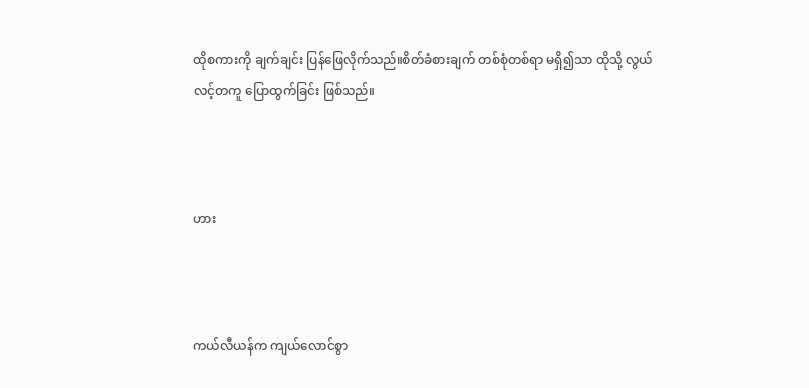ထိုစကားကို ချက်ချင်း ပြန်ဖြေလိုက်သည်။စိတ်ခံစားချက် တစ်စုံတစ်ရာ မရှိ၍သာ ထိုသို့ လွယ်လင့်တကူ ပြောထွက်ခြင်း ဖြစ်သည်။



ဟား



ကယ်လီယန်က ကျယ်လောင်စွာ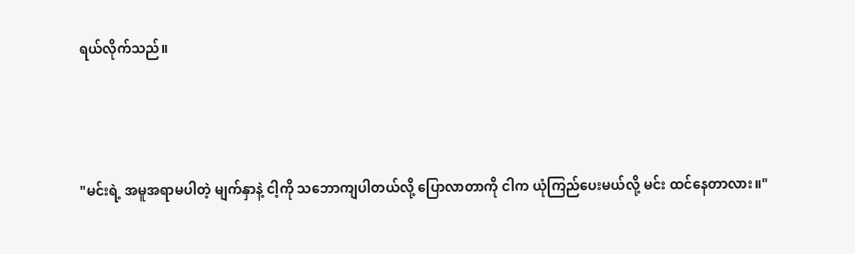ရယ်လိုက်သည်။



"မင်းရဲ့ အမူအရာမပါတဲ့ မျက်နှာနဲ့ ငါ့ကို သဘောကျပါတယ်လို့ ပြောလာတာကို ငါက ယုံကြည်ပေးမယ်လို့ မင်း ထင်နေတာလား။"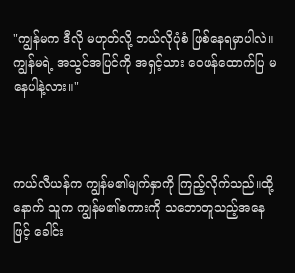"ကျွန်မက ဒီလို မဟုတ်လို့ ဘယ်လိုပုံစံ ဖြစ်နေရမှာပါလဲ။ကျွန်မရဲ့ အသွင်အပြင်ကို အရှင့်သား ဝေဖန်ထောက်ပြ မနေပါနဲ့လား။"



ကယ်လီယန်က ကျွန်မ၏မျက်နှာကို ကြည့်လိုက်သည်။ထို့နောက် သူက ကျွန်မ၏စကားကို သဘောတူသည့်အနေဖြင့် ခေါင်း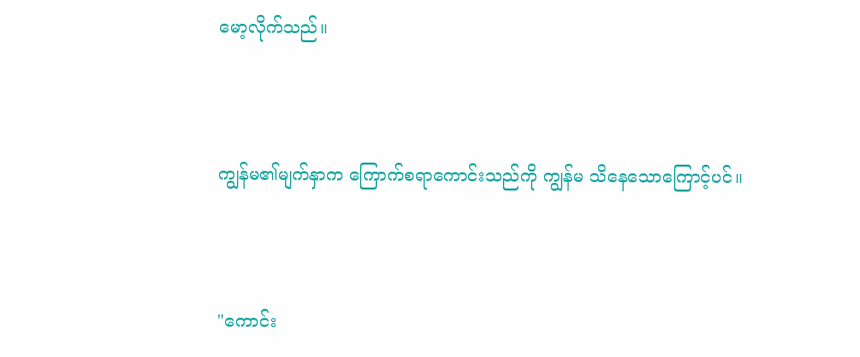မော့လိုက်သည်။



ကျွန်မ၏မျက်နှာက ကြောက်စရာကောင်းသည်ကို ကျွန်မ သိနေသောကြောင့်ပင်။



"ကောင်း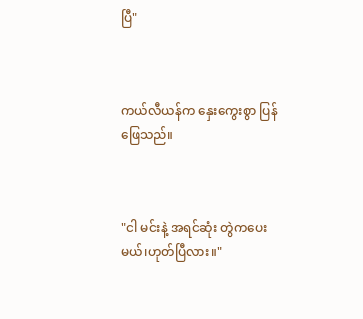ပြီ"



ကယ်လီယန်က နှေးကွေးစွာ ပြန်ဖြေသည်။



"ငါ မင်းနဲ့ အရင်ဆုံး တွဲကပေးမယ်၊ဟုတ်ပြီလား။"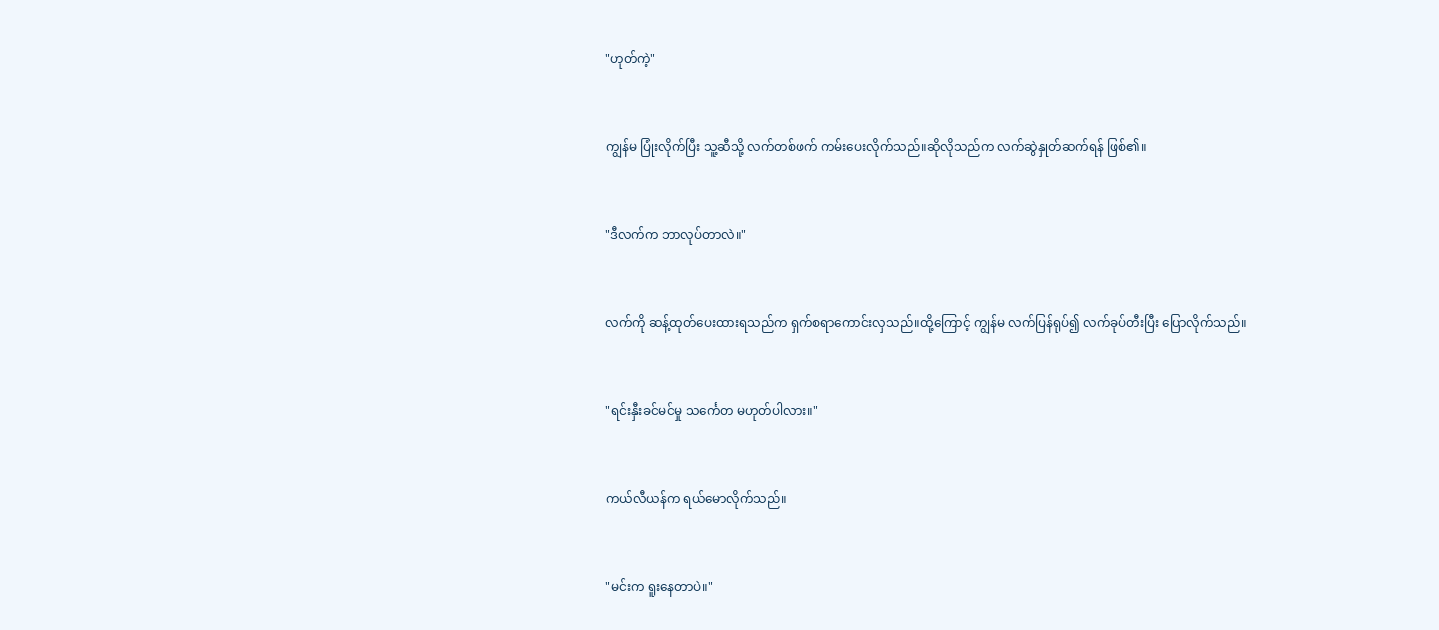"ဟုတ်ကဲ့"



ကျွန်မ ပြုံးလိုက်ပြီး သူ့ဆီသို့ လက်တစ်ဖက် ကမ်းပေးလိုက်သည်။ဆိုလိုသည်က လက်ဆွဲနှုတ်ဆက်ရန် ဖြစ်၏။



"ဒီလက်က ဘာလုပ်တာလဲ။"



လက်ကို ဆန့်ထုတ်ပေးထားရသည်က ရှက်စရာကောင်းလှသည်။ထို့ကြောင့် ကျွန်မ လက်ပြန်ရုပ်၍ လက်ခုပ်တီးပြီး ပြောလိုက်သည်။



"ရင်းနှီးခင်မင်မှု သင်္ကေတ မဟုတ်ပါလား။"



ကယ်လီယန်က ရယ်မောလိုက်သည်။



"မင်းက ရူးနေတာပဲ။"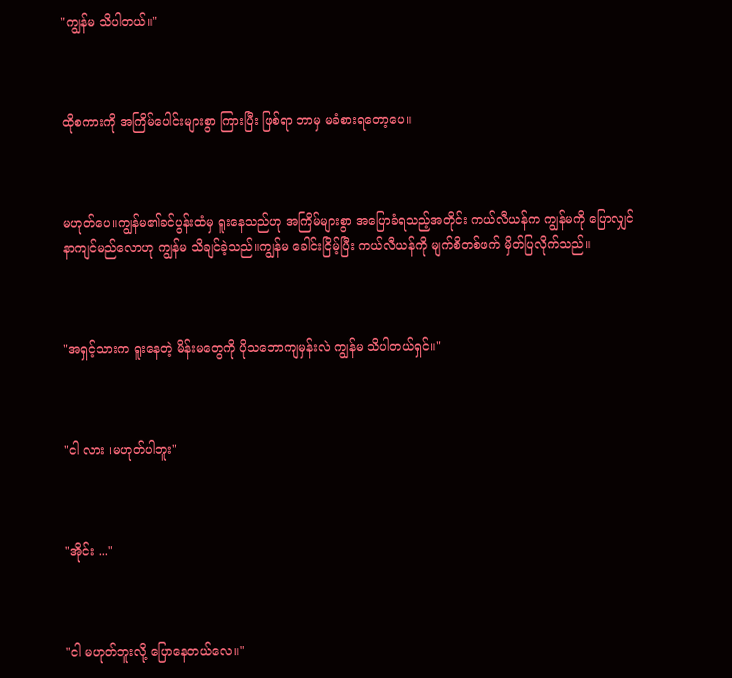"ကျွန်မ သိပါတယ်။"



ထိုစကားကို အကြိမ်ပေါင်းများစွာ ကြားပြီး ဖြစ်ရာ ဘာမှ မခံစားရတော့ပေ။



မဟုတ်ပေ။ကျွန်မ၏ခင်ပွန်းထံမှ ရူးနေသည်ဟု အကြိမ်များစွာ အပြောခံရသည့်အတိုင်း ကယ်လီယန်က ကျွန်မကို ပြောလျှင် နာကျင်မည်လောဟု ကျွန်မ သိချင်ခဲ့သည်။ကျွန်မ ခေါင်းငြိမ့်ပြီး ကယ်လီယန်ကို မျက်စိတစ်ဖက် မှိတ်ပြလိုက်သည်။



"အရှင့်သားက ရူးနေတဲ့ မိန်းမတွေကို ပိုသဘောကျမှန်းလဲ ကျွန်မ သိပါတယ်ရှင်။"



"ငါ လား ၊မဟုတ်ပါဘူး"



"အိုင်း ..."



"ငါ မဟုတ်ဘူးလို့ ပြောနေတယ်လေ။"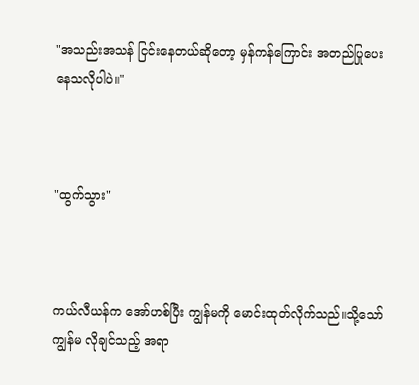"အသည်းအသန် ငြင်းနေတယ်ဆိုတော့ မှန်ကန်ကြောင်း အတည်ပြုပေးနေသလိုပါပဲ။"



"ထွက်သွား"



ကယ်လီယန်က အော်ဟစ်ပြီး ကျွန်မကို မောင်းထုတ်လိုက်သည်။သို့သော် ကျွန်မ လိုချင်သည့် အရာ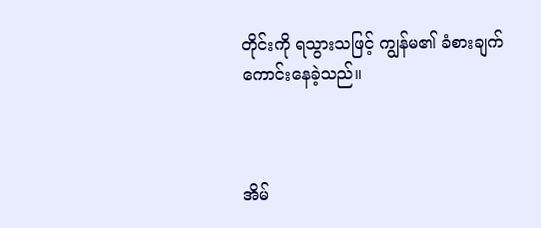တိုင်းကို ရသွားသဖြင့် ကျွန်မ၏ ခံစားချက် ကောင်းနေခဲ့သည်။



အိမ်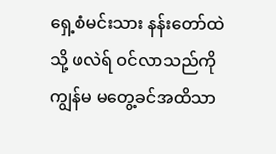ရှေ့စံမင်းသား နန်းတော်ထဲသို့ ဖလဲရ် ဝင်လာသည်ကို ကျွန်မ မတွေ့ခင်အထိသာ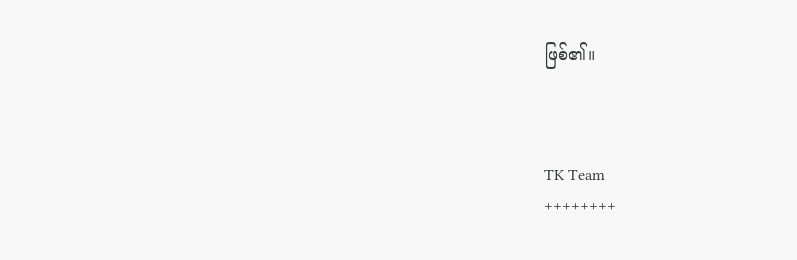ဖြစ်၏။



TK Team
++++++++